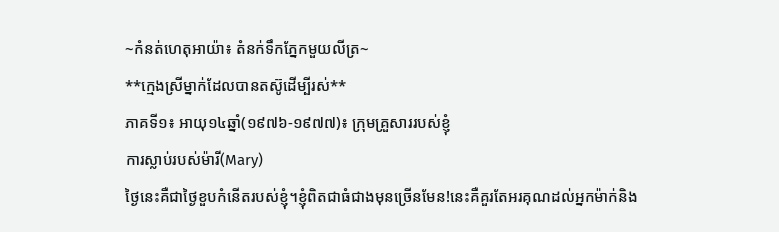~កំនត់ហេតុអាយ៉ា៖ តំនក់ទឹកភ្នែកមួយលីត្រ~
**ក្មេងស្រីម្នាក់ដែលបានតស៊ូដើម្បីរស់**
ភាគទី១៖ អាយុ១៤ឆ្នាំ(១៩៧៦-១៩៧៧)៖ ក្រុមគ្រួសាររបស់ខ្ញុំ
ការស្លាប់របស់ម៉ារី(Mary)
ថ្ងៃនេះគឺជាថ្ងៃខួបកំនើតរបស់ខ្ញុំ។ខ្ញុំពិតជាធំជាងមុនច្រើនមែន!នេះគឺគួរតែអរគុណដល់អ្នកម៉ាក់និង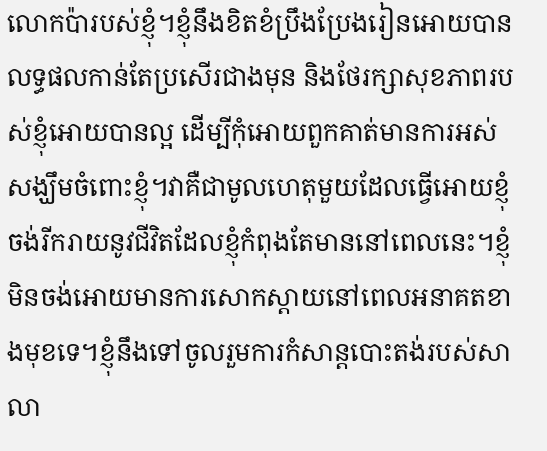លោកប៉ារបស់ខ្ញុំ។ខ្ញុំនឹងខិតខំប្រឹងប្រែងរៀនអោយបានលទ្ធផលកាន់តែប្រសើរជាងមុន និងថែរក្សាសុខភាពរបស់ខ្ញុំអោយបានល្អ ដើម្បីកុំអោយពួកគាត់មានការអស់សង្ឃឹមចំពោះខ្ញុំ។វាគឺជាមូលហេតុមួយដែលធ្វើអោយខ្ញុំចង់រីករាយនូវជីវិតដែលខ្ញុំកំពុងតែមាននៅពេលនេះ។ខ្ញុំមិនចង់អោយមានការសោកស្តាយនៅពេលអនាគតខាងមុខទេ។ខ្ញុំនឹងទៅចូលរួមការកំសាន្តបោះតង់របស់សាលា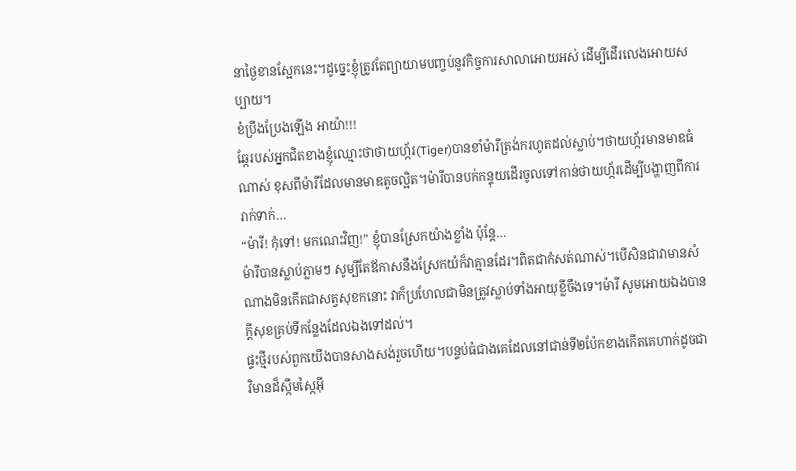នាថ្ងៃខានស្អែកនេះ។ដូច្នេះខ្ញុំត្រូវតែព្យាយាមបញ្ចប់នូវកិច្ចការសាលាអោយអស់ ដើម្បីដើរលេងអោយសប្បាយ។
ខំប្រឹងប្រែងឡើង អាយ៉ា!!!
ឆ្កែរបស់អ្នកជិតខាងខ្ញុំឈ្មោះថាថាយហ្ក័រ(Tiger)បានខាំម៉ារីត្រង់ករហូតដល់ស្លាប់។ថាយហ្ក័រមានមាឌធំណាស់ ខុសពីម៉ារីដែលមានមាឌតូចល្អិត។ម៉ារីបានបក់កន្ទុយដើរចូលទៅកាន់ថាយហ្ក័រដើម្បីបង្ហាញពីការរាក់ទាក់…
“ម៉ារី! កុំទៅ! មកណេះវិញ!” ខ្ញុំបានស្រែកយ៉ាងខ្លាំង ប៉ុន្តែ…
ម៉ារីបានស្លាប់ភ្លាមៗ សូម្បីតែឪកាសនឹងស្រែកយំក៏វាគ្មានដែរ។ពិតជាកំសត់ណាស់។បើសិនជាវាមានសំណាងមិនកើតជាសត្វសុខកនោះ វាក៏ប្រហែលជាមិនត្រូវស្លាប់ទាំងអាយុខ្លីចឹងទេ។ម៉ារី សូមអោយឯងបានក្តីសុខគ្រប់ទីកន្លែងដែលឯងទៅដល់។
ផ្ទះថ្មីរបស់ពួកយើងបានសាងសង់រួចហើយ។បន្ទប់ធំជាងគេដែលនៅជាន់ទី២ប៉ែកខាងកើតគេហាក់ដូចជាវិមានដ៏ស្កឹមស្កៃអ៊ី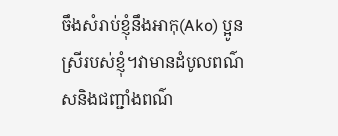ចឹងសំរាប់ខ្ញុំនឹងអាកុ(Ako) ប្អូនស្រីរបស់ខ្ញុំ។វាមានដំបូលពណ៌សនិងជញ្ជាំងពណ៌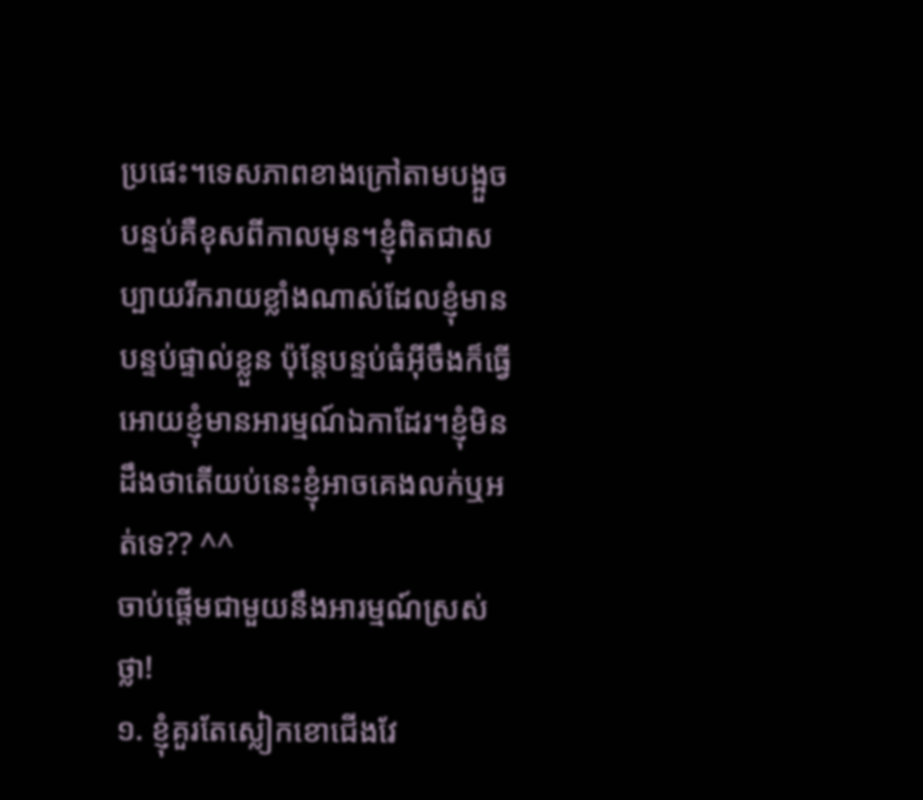ប្រផេះ។ទេសភាពខាងក្រៅតាមបង្អួចបន្ទប់គឺខុសពីកាលមុន។ខ្ញុំពិតជាសប្បាយរីករាយខ្លាំងណាស់ដែលខ្ញុំមានបន្ទប់ផ្ទាល់ខ្លួន ប៉ុន្តែបន្ទប់ធំអ៊ីចឹងក៏ធ្វើអោយខ្ញុំមានអារម្មណ៍ឯកាដែរ។ខ្ញុំមិនដឹងថាតើយប់នេះខ្ញុំអាចគេងលក់ឬអត់ទេ?? ^^
ចាប់ផ្តើមជាមួយនឹងអារម្មណ៍ស្រស់ថ្លា!
១. ខ្ញុំគួរតែស្លៀកខោជើងវែ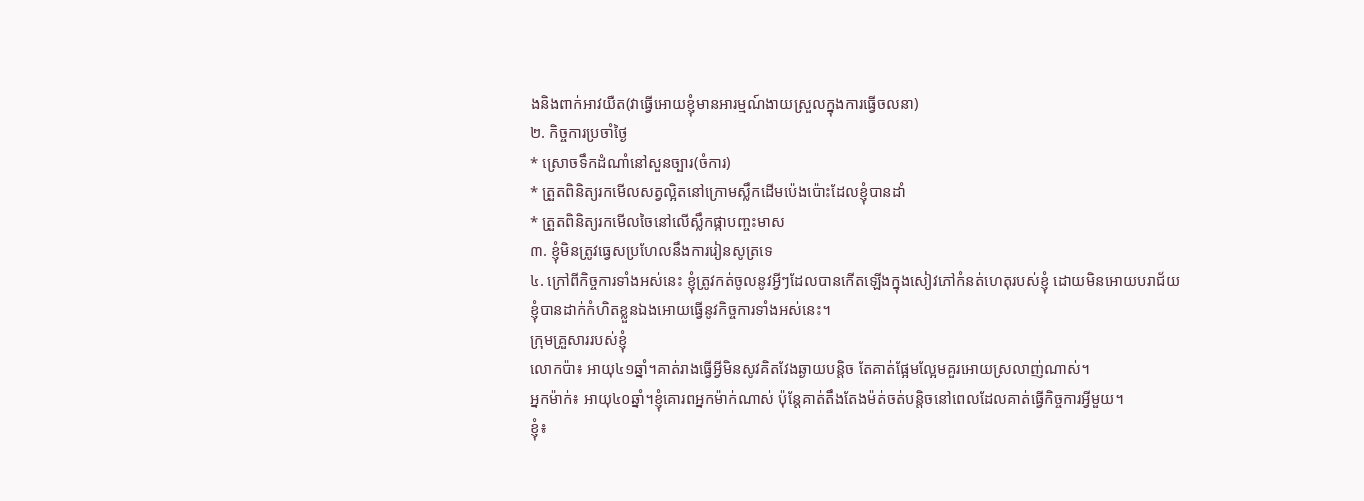ងនិងពាក់អាវយឺត(វាធ្វើអោយខ្ញុំមានអារម្មណ៍ងាយស្រួលក្នុងការធ្វើចលនា)
២. កិច្ចការប្រចាំថ្ងៃ
* ស្រោចទឹកដំណាំនៅសួនច្បារ(ចំការ)
* ត្រួតពិនិត្យរកមើលសត្វល្អិតនៅក្រោមស្លឹកដើមប៉េងប៉ោះដែលខ្ញុំបានដាំ
* ត្រួតពិនិត្យរកមើលចៃនៅលើស្លឹកផ្កាបញ្ចះមាស
៣. ខ្ញុំមិនត្រូវធ្វេសប្រហែលនឹងការរៀនសូត្រទេ
៤. ក្រៅពីកិច្ចការទាំងអស់នេះ ខ្ញុំត្រូវកត់ចូលនូវអ្វីៗដែលបានកើតឡើងក្នុងសៀវភៅកំនត់ហេតុរបស់ខ្ញុំ ដោយមិនអោយបរាជ័យ
ខ្ញុំបានដាក់កំហិតខ្លួនឯងអោយធ្វើនូវកិច្ចការទាំងអស់នេះ។
ក្រុមគ្រួសាររបស់ខ្ញុំ
លោកប៉ា៖ អាយុ៤១ឆ្នាំ។គាត់រាងធ្វើអ្វីមិនសូវគិតវែងឆ្ងាយបន្តិច តែគាត់ផ្អែមល្អែមគួរអោយស្រលាញ់ណាស់។
អ្នកម៉ាក់៖ អាយុ៤០ឆ្នាំ។ខ្ញុំគោរពអ្នកម៉ាក់ណាស់ ប៉ុន្តែគាត់តឹងតែងម៉ត់ចត់បន្តិចនៅពេលដែលគាត់ធ្វើកិច្ចការអ្វីមួយ។
ខ្ញុំ៖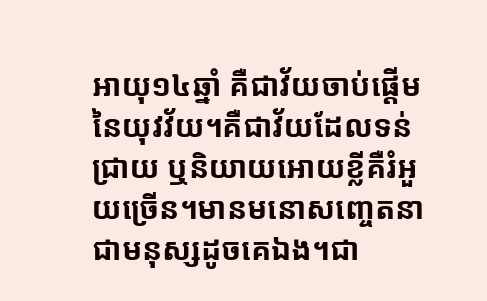អាយុ១៤ឆ្នាំ គឺជាវ័យចាប់ផ្តើមនៃយុវវ័យ។គឺជាវ័យដែលទន់ជ្រាយ ឬនិយាយអោយខ្លីគឺរំអួយច្រើន។មានមនោសញ្ចេតនាជាមនុស្សដូចគេឯង។ជា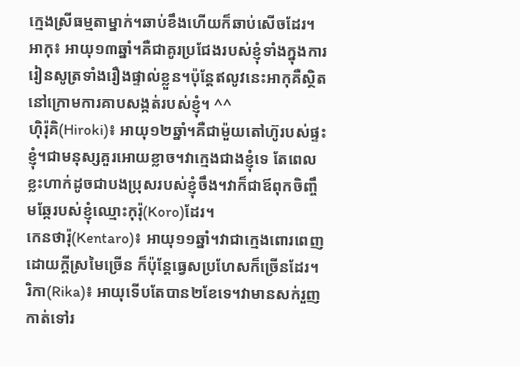ក្មេងស្រីធម្មតាម្នាក់។ឆាប់ខឹងហើយក៏ឆាប់សើចដែរ។
អាកុ៖ អាយុ១៣ឆ្នាំ។គឺជាគូរប្រជែងរបស់ខ្ញុំទាំងក្នុងការរៀនសូត្រទាំងរឿងផ្ទាល់ខ្លួន។ប៉ុន្តែឥលូវនេះអាកុគឺស្ថិតនៅក្រោមការគាបសង្កត់របស់ខ្ញុំ។ ^^
ហ៊ិរ៉ុគិ(Hiroki)៖ អាយុ១២ឆ្នាំ។គឺជាម៉ួយតៅហ៊ូរបស់ផ្ទះខ្ញុំ។ជាមនុស្សគួរអោយខ្លាច។វាក្មេងជាងខ្ញុំទេ តែពេលខ្លះហាក់ដូចជាបងប្រុសរបស់ខ្ញុំចឹង។វាក៏ជាឪពុកចិញ្ចឹមឆ្កែរបស់ខ្ញុំឈ្មោះកុរ៉ុ(Koro)ដែរ។
កេនថារ៉ុ(Kentaro)៖ អាយុ១១ឆ្នាំ។វាជាក្មេងពោរពេញដោយក្តីស្រមៃច្រើន ក៏ប៉ុន្តែធ្វេសប្រហែសក៏ច្រើនដែរ។
រិកា(Rika)៖ អាយុទើបតែបាន២ខែទេ។វាមានសក់រួញកាត់ទៅរ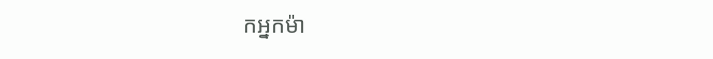កអ្នកម៉ា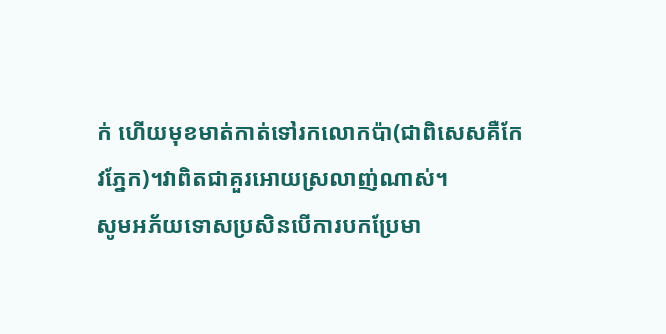ក់ ហើយមុខមាត់កាត់ទៅរកលោកប៉ា(ជាពិសេសគឺកែវភ្នែក)។វាពិតជាគួរអោយស្រលាញ់ណាស់។
សូមអភ័យទោសប្រសិនបើការបកប្រែមា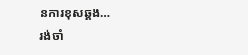នការខុសឆ្គង…
រង់ចាំ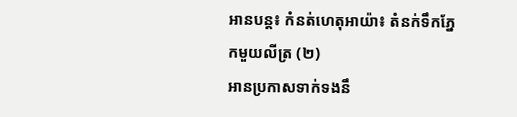អានបន្ត៖ កំនត់ហេតុអាយ៉ា៖ តំនក់ទឹកភ្នែកមួយលីត្រ (២)
អានប្រកាសទាក់ទងនឹ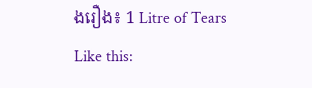ងរឿង៖ 1 Litre of Tears
Like this: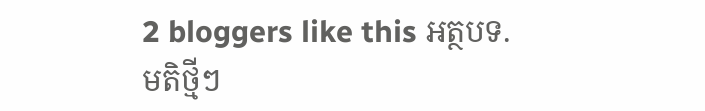2 bloggers like this អត្ថបទ.
មតិថ្មីៗ